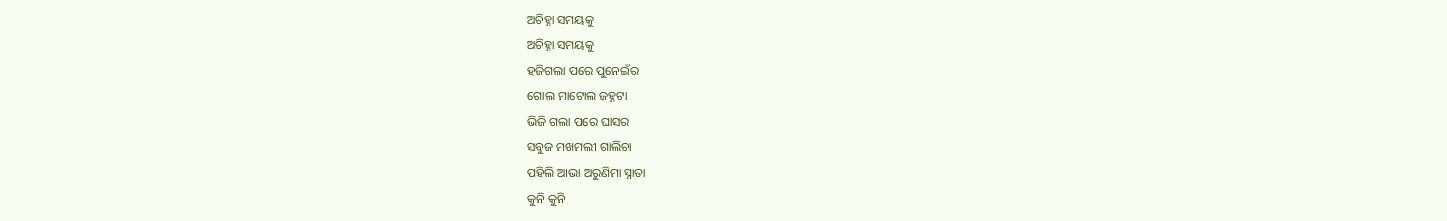ଅଚିହ୍ନା ସମୟକୁ
ଅଚିହ୍ନା ସମୟକୁ
ହଜିଗଲା ପରେ ପୁନେଇଁର
ଗୋଲ ମାଟୋଲ ଜହ୍ନଟା
ଭିଜି ଗଲା ପରେ ଘାସର
ସବୁଜ ମଖମଲୀ ଗାଲିଚା
ପହିଲି ଆଭା ଅରୁଣିମା ସ୍ନାତା
କୁନି କୁନି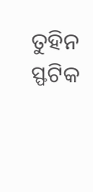ତୁହିନ ସ୍ଫଟିକ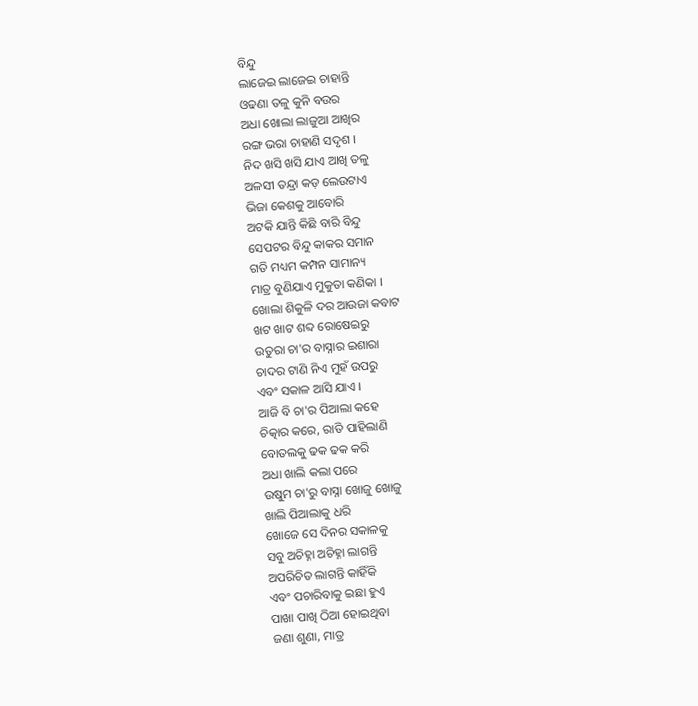ବିନ୍ଦୁ
ଲାଜେଇ ଲାଜେଇ ଚାହାନ୍ତି
ଓଢଣା ତଳୁ କୁନି ବଉର
ଅଧା ଖୋଲା ଲାଜୁଆ ଆଖିର
ରଙ୍ଗ ଭରା ଚାହାଣି ସଦୃଶ ।
ନିଦ ଖସି ଖସି ଯାଏ ଆଖି ତଳୁ
ଅଳସୀ ତନ୍ଦ୍ରା କଡ଼ ଲେଉଟାଏ
ଭିଜା କେଶକୁ ଆବୋରି
ଅଟକି ଯାନ୍ତି କିଛି ବାରି ବିନ୍ଦୁ
ସେପଟର ବିନ୍ଦୁ କାକର ସମାନ
ଗତି ମଧ୍ୟମ କମ୍ପନ ସାମାନ୍ୟ
ମାତ୍ର ବୁଣିଯାଏ ମୁକୁତା କଣିକା ।
ଖୋଲା ଶିକୁଳି ଦର ଆଉଜା କବାଟ
ଖଟ ଖାଟ ଶବ୍ଦ ରୋଷେଇରୁ
ଉତୁରା ଚା'ର ବାସ୍ନାର ଇଶାରା
ଚାଦର ଟାଣି ନିଏ ମୁହଁ ଉପରୁ
ଏବଂ ସକାଳ ଆସି ଯାଏ ।
ଆଜି ବି ଚା'ର ପିଆଲା କହେ
ଚିତ୍କାର କରେ, ରାତି ପାହିଲାଣି
ବୋତଲକୁ ଢକ ଢକ କରି
ଅଧା ଖାଲି କଲା ପରେ
ଉଷୁମ ଚା'ରୁ ବାସ୍ନା ଖୋଜୁ ଖୋଜୁ
ଖାଲି ପିଆଲାକୁ ଧରି
ଖୋଜେ ସେ ଦିନର ସକାଳକୁ
ସବୁ ଅଚିହ୍ନା ଅଚିହ୍ନା ଲାଗନ୍ତି
ଅପରିଚିତ ଲାଗନ୍ତି କାହିଁକି
ଏବଂ ପଚାରିବାକୁ ଇଛା ହୁଏ
ପାଖା ପାଖି ଠିଆ ହୋଇଥିବା
ଜଣା ଶୁଣା, ମାତ୍ର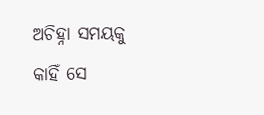ଅଚିହ୍ନା ସମୟକୁ
କାହିଁ ସେ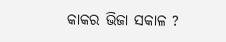କାକର ଭିଜା ସକାଳ ?